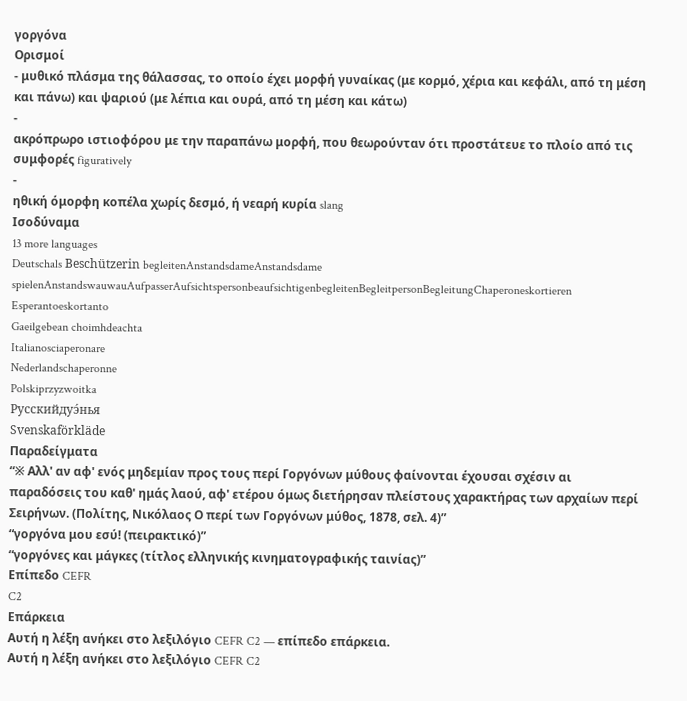γοργόνα
Ορισμοί
- μυθικό πλάσμα της θάλασσας, το οποίο έχει μορφή γυναίκας (με κορμό, χέρια και κεφάλι, από τη μέση και πάνω) και ψαριού (με λέπια και ουρά, από τη μέση και κάτω)
-
ακρόπρωρο ιστιοφόρου με την παραπάνω μορφή, που θεωρούνταν ότι προστάτευε το πλοίο από τις συμφορές figuratively
-
ηθική όμορφη κοπέλα χωρίς δεσμό, ή νεαρή κυρία slang
Ισοδύναμα
13 more languages
Deutschals Beschützerin begleitenAnstandsdameAnstandsdame spielenAnstandswauwauAufpasserAufsichtspersonbeaufsichtigenbegleitenBegleitpersonBegleitungChaperoneskortieren
Esperantoeskortanto
Gaeilgebean choimhdeachta
Italianosciaperonare
Nederlandschaperonne
Polskiprzyzwoitka
Русскийдуэ́нья
Svenskaförkläde
Παραδείγματα
“※ Αλλ' αν αφ' ενός μηδεμίαν προς τους περί Γοργόνων μύθους φαίνονται έχουσαι σχέσιν αι παραδόσεις του καθ' ημάς λαού, αφ' ετέρου όμως διετήρησαν πλείστους χαρακτήρας των αρχαίων περί Σειρήνων. (Πολίτης, Νικόλαος Ο περί των Γοργόνων μύθος, 1878, σελ. 4)”
“γοργόνα μου εσύ! (πειρακτικό)”
“γοργόνες και μάγκες (τίτλος ελληνικής κινηματογραφικής ταινίας)”
Επίπεδο CEFR
C2
Επάρκεια
Αυτή η λέξη ανήκει στο λεξιλόγιο CEFR C2 — επίπεδο επάρκεια.
Αυτή η λέξη ανήκει στο λεξιλόγιο CEFR C2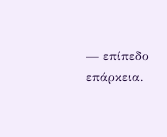— επίπεδο επάρκεια.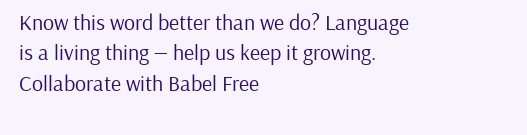Know this word better than we do? Language is a living thing — help us keep it growing. Collaborate with Babel Free